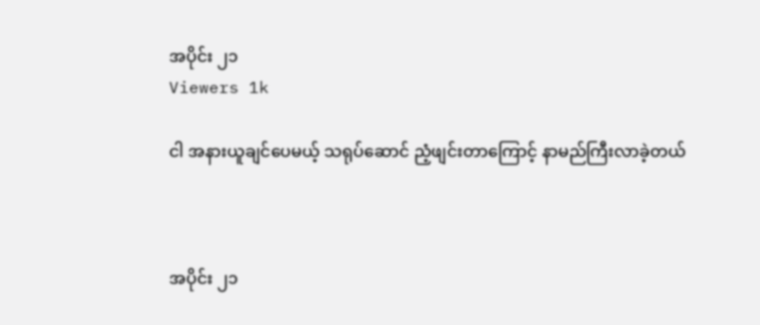အပိုင်း ၂၁
Viewers 1k

ငါ အနားယူချင်ပေမယ့် သရုပ်ဆောင် ညံ့ဖျင်းတာကြောင့် နာမည်ကြီးလာခဲ့တယ်



အပိုင်း ၂၁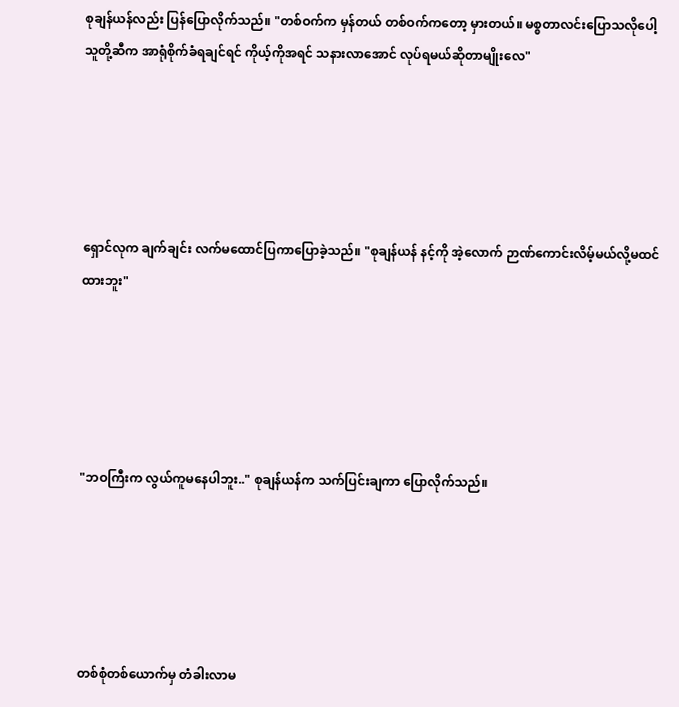စုချန်ယန်လည်း ပြန်ပြောလိုက်သည်။ "တစ်ဝက်က မှန်တယ် တစ်ဝက်ကတော့ မှားတယ်။ မစ္စတာလင်းပြောသလိုပေါ့ သူတို့ဆီက အာရုံစိုက်ခံရချင်ရင် ကိုယ့်ကိုအရင် သနားလာအောင် လုပ်ရမယ်ဆိုတာမျိုးလေ"





ရှောင်လုက ချက်ချင်း လက်မထောင်ပြကာပြောခဲ့သည်။ "စုချန်ယန် နင့်ကို အဲ့လောက် ဉာဏ်ကောင်းလိမ့်မယ်လို့မထင်ထားဘူး"





"ဘဝကြီးက လွယ်ကူမနေပါဘူး.." စုချန်ယန်က သက်ပြင်းချကာ ပြောလိုက်သည်။





တစ်စုံတစ်ယောက်မှ တံခါးလာမ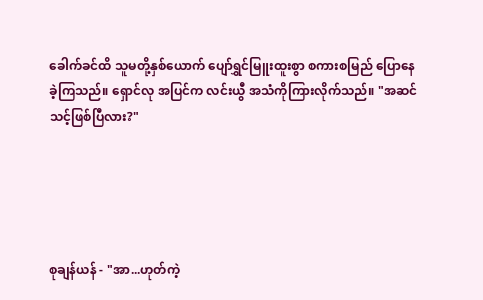ခေါက်ခင်ထိ သူမတို့နှစ်ယောက် ပျော်ရွှင်မြူးထူးစွာ စကားစမြည် ပြောနေခဲ့ကြသည်။ ရှောင်လု အပြင်က လင်းယွီ အသံကိုကြားလိုက်သည်။ "အဆင်သင့်ဖြစ်ပြီလား?"





စုချန်ယန် - "အာ...ဟုတ်ကဲ့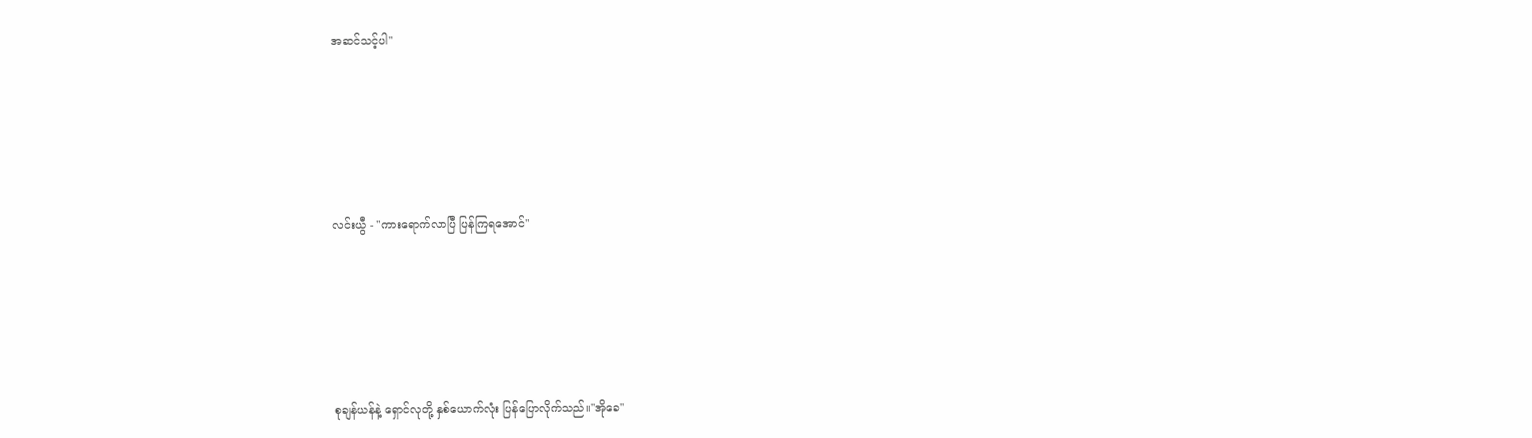အဆင်သင့်ပါ"





လင်းယွီ - "ကားရောက်လာပြီ ပြန်ကြရအောင်"





စုချန်ယန်နဲ့ ရှောင်လုတို့ နှစ်ယောက်လုံး ပြန်ပြောလိုက်သည်။"အိုခေ"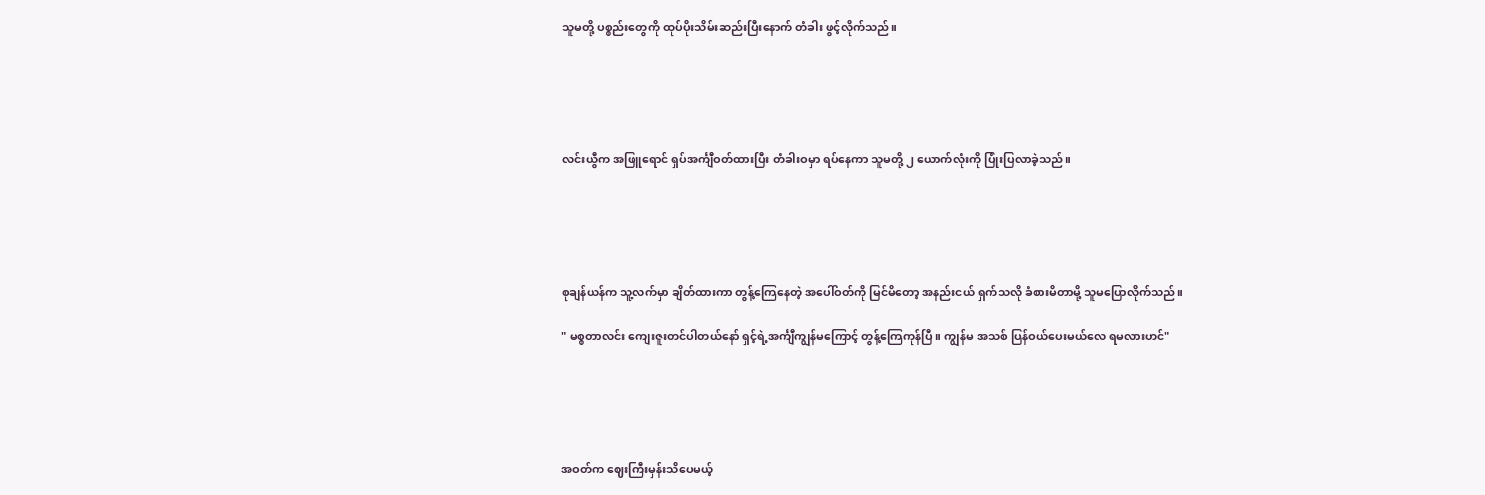သူမတို့ ပစ္စည်းတွေကို ထုပ်ပိုးသိမ်းဆည်းပြီးနောက် တံခါး ဖွင့်လိုက်သည်။





လင်းယွီက အဖြူရောင် ရှပ်အင်္ကျီဝတ်ထားပြီး တံခါးဝမှာ ရပ်နေကာ သူမတို့ ၂ ယောက်လုံးကို ပြုံးပြလာခဲ့သည်။





စုချန်ယန်က သူ့လက်မှာ ချိတ်ထားကာ တွန့်ကြေနေတဲ့ အပေါ်ဝတ်ကို မြင်မိတော့ အနည်းငယ် ရှက်သလို ခံစားမိတာမို့ သူမပြောလိုက်သည်။

" မစ္စတာလင်း ကျေးဇူးတင်ပါတယ်နော် ရှင့်ရဲ့အင်္ကျီကျွန်မကြောင့် တွန့်ကြေကုန်ပြီ။ ကျွန်မ အသစ် ပြန်ဝယ်ပေးမယ်လေ ရမလားဟင်"





အဝတ်က ဈေးကြီးမှန်းသိပေမယ့်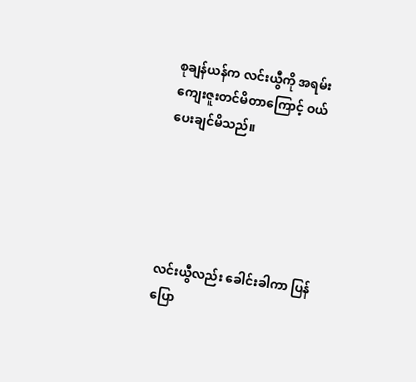စုချန်ယန်က လင်းယွီကို အရမ်းကျေးဇူးတင်မိတာကြောင့် ဝယ်ပေးချင်မိသည်။





လင်းယွီလည်း ခေါင်းခါကာ ပြန်ပြော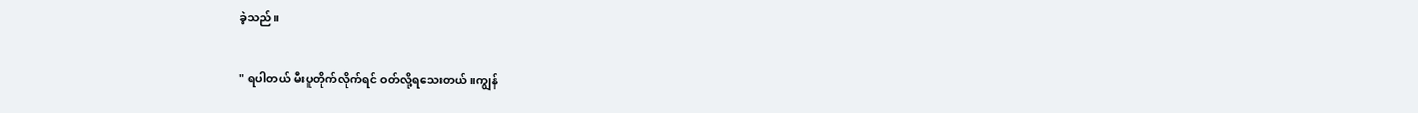ခဲ့သည်။

" ရပါတယ် မီးပူတိုက်လိုက်ရင် ဝတ်လို့ရသေးတယ်။ကျွန်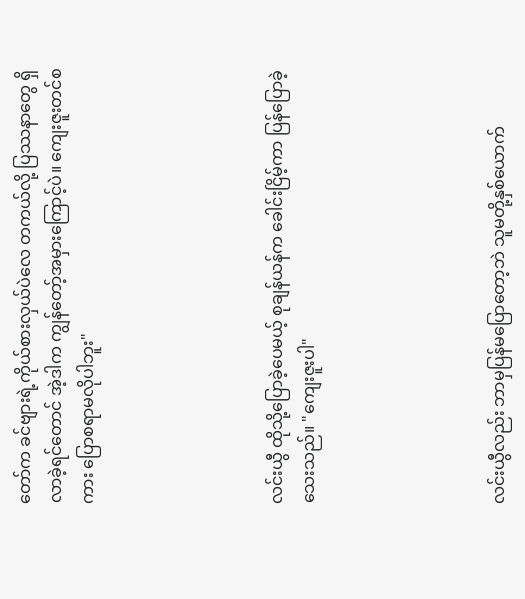တော်က ခင်ဗျားရဲ့ကိုယ်စားလှယ်ပဲလေ တကယ်လို့ ပြဿနာတွေ ရှိလာခဲ့ရင်တောင် အဲ့ဒါက ကျွန်တော့်အမှားကြောင့်ပဲ။ ကျေးဇူးတင်စကား ပြောစရာမလိုပါဘူး"





လင်းယွီ ထိုသို့ပြောခဲ့ပေမယ့် စုချန်ယန်က ခေါင်းငြိမ့်ကာ ပြန်ပြောခဲ့သေးသည်။ "ကျေးဇူးပါ"





လင်းယွီလည်း ဘာမှပြန်မပြောတော့ဘဲ သူမတို့နှစ်ယောက်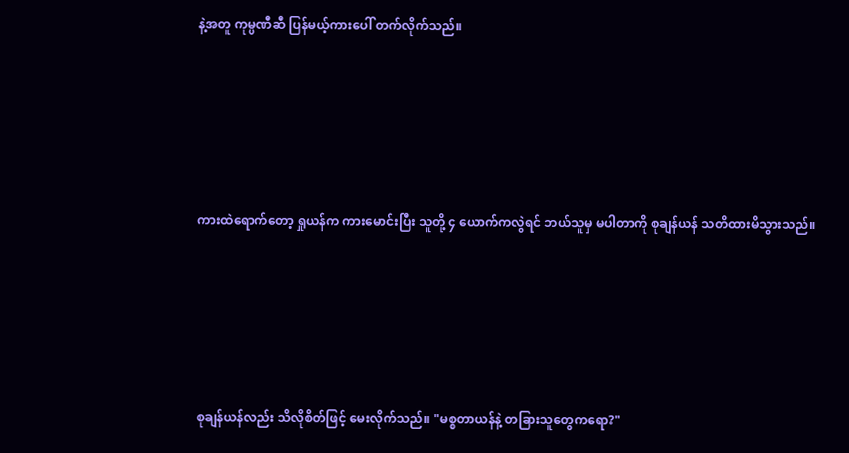နဲ့အတူ ကုမ္ပဏီဆီ ပြန်မယ့်ကားပေါ် တက်လိုက်သည်။





ကားထဲရောက်တော့ ရှုယန်က ကားမောင်းပြီး သူတို့ ၄ ယောက်ကလွဲရင် ဘယ်သူမှ မပါတာကို စုချန်ယန် သတိထားမိသွားသည်။





စုချန်ယန်လည်း သိလိုစိတ်ဖြင့် မေးလိုက်သည်။ "မစ္စတာယန်နဲ့ တခြားသူတွေကရော?"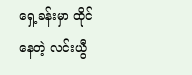ရှေ့ခန်း‌မှာ ထိုင်နေတဲ့ လင်းယွီ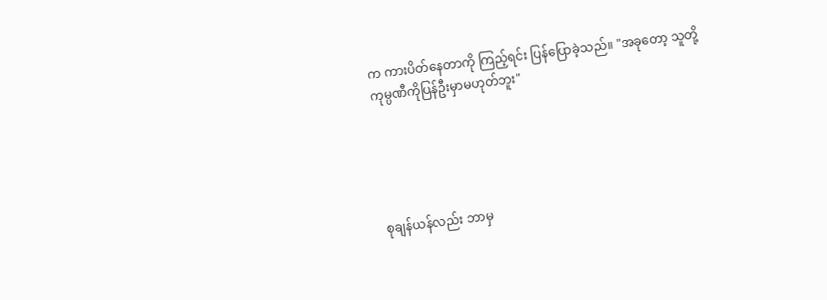က ကားပိတ်နေတာကို ကြည့်ရင်း ပြန်ပြောခဲ့သည်။ "အခုတော့ သူတို့ကုမ္ပဏီကိုပြန်ဦးမှာမဟုတ်ဘူး"





စုချန်ယန်လည်း ဘာမှ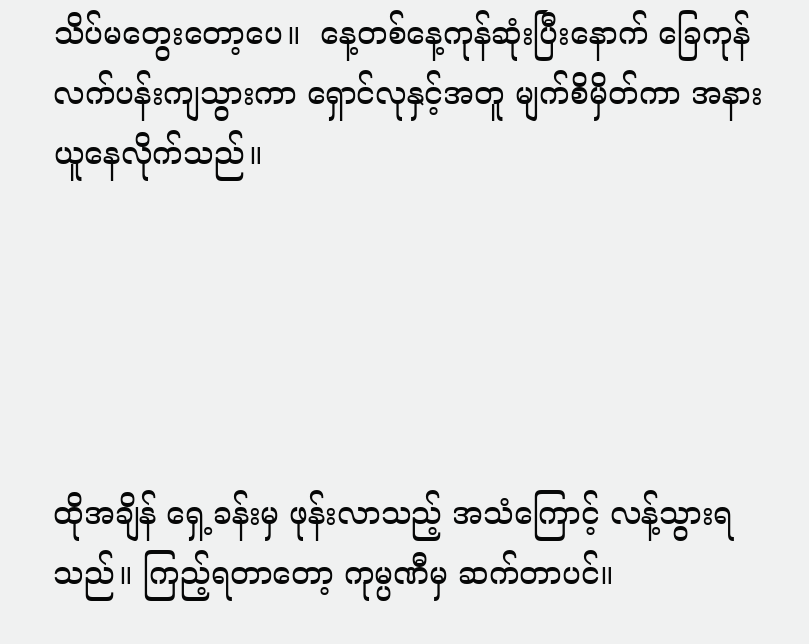သိပ်မတွေးတော့ပေ။  နေ့တစ်နေ့ကုန်ဆုံးပြီးနောက် ခြေကုန်လက်ပန်းကျသွားကာ ရှောင်လုနှင့်အတူ မျက်စိမှိတ်ကာ အနားယူနေလိုက်သည်။





ထိုအချိန် ရှေ့ခန်းမှ ဖုန်းလာသည့် အသံကြောင့် လန့်သွားရသည်။ ကြည့်ရတာတော့ ကုမ္ပဏီမှ ဆက်တာပင်။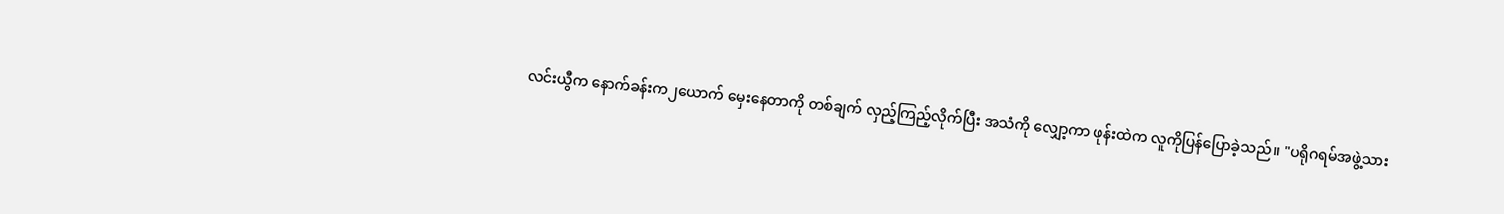လင်းယွီက နောက်ခန်းက၂ယောက် မှေးနေတာကို တစ်ချက် လှည့်ကြည့်လိုက်ပြီး အသံကို လျှော့ကာ ဖုန်းထဲက လူကိုပြန်ပြောခဲ့သည်။ "ပရိုဂရမ်အဖွဲ့သား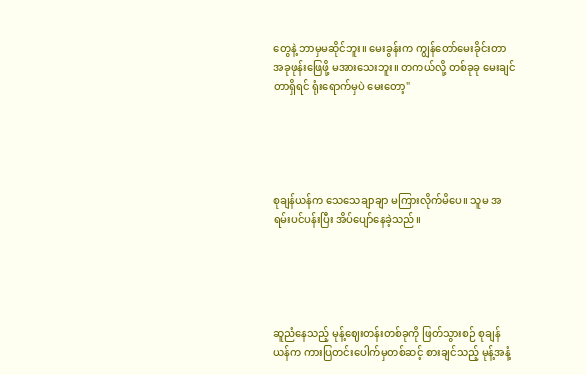တွေနဲ့ ဘာမှမဆိုင်ဘူး။ မေးခွန်းက ကျွန်တော်မေးခိုင်းတာ အခုဖုန်းဖြေဖို့ မအားသေးဘူး။ တကယ်လို့ တစ်ခုခု မေးချင်တာရှိရင် ရုံးရောက်မှပဲ မေးတော့"





စုချန်ယန်က သေသေချာချာ မကြားလိုက်မိပေ။ သူမ အရမ်းပင်ပန်းပြီး အိပ်ပျော်နေခဲ့သည်။





ဆူညံနေသည့် မုန့်ဈေးတန်းတစ်ခုကို ဖြတ်သွားစဉ် စုချန်ယန်က ကားပြတင်းပေါက်မှတစ်ဆင့် စားချင်သည့် မုန့်အနံ့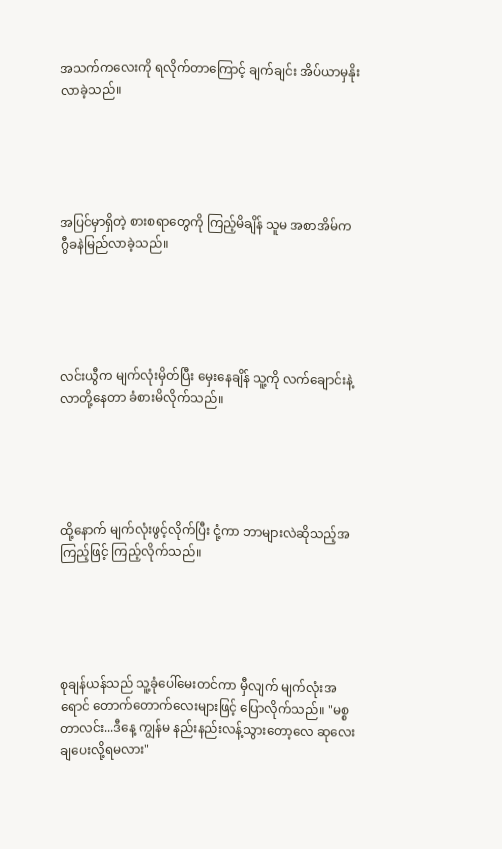အသက်ကလေးကို ရ‌လိုက်တာကြောင့် ချက်ချင်း အိပ်ယာမှနိုးလာခဲ့သည်။





အပြင်မှာရှိတဲ့ စားစရာတွေကို ကြည့်မိချိန် သူမ အစာအိမ်က ဂွီခနဲမြည်လာခဲ့သည်။





လင်းယွီက မျက်လုံးမှိတ်ပြီး မှေးနေချိန် သူ့ကို လက်ချောင်းနဲ့ လာတို့နေတာ ခံစားမိလိုက်သည်။





ထို့နောက် မျက်လုံးဖွင့်လိုက်ပြီး ငုံ့ကာ ဘာများလဲဆိုသည့်အကြည့်ဖြင့် ကြည့်လိုက်သည်။





စုချန်ယန်သည် သူ့ခုံပေါ်မေးတင်ကာ မှီလျက် မျက်လုံးအရောင် တောက်တောက်လေးများဖြင့် ပြောလိုက်သည်။ "မစ္စတာလင်း...ဒီနေ့ ကျွန်မ နည်းနည်းလန့်သွားတော့လေ ဆုလေးချပေးလို့ရမလား"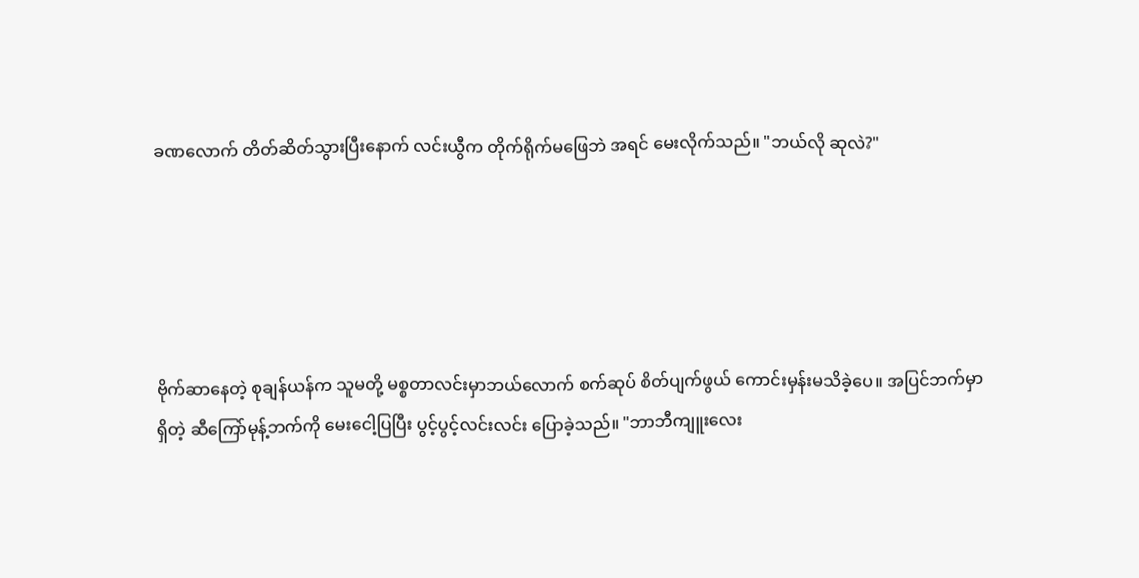ခဏလောက် တိတ်ဆိတ်သွားပြီးနောက် လင်းယွီက တိုက်ရိုက်မဖြေဘဲ အရင် မေးလိုက်သည်။ "ဘယ်လို ဆုလဲ?"





ဗိုက်ဆာနေတဲ့ စုချန်ယန်က သူမတို့ မစ္စတာလင်းမှာဘယ်လောက် စက်ဆုပ် စိတ်ပျက်ဖွယ် ကောင်းမှန်းမသိခဲ့ပေ။ အပြင်ဘက်မှာရှိတဲ့ ဆီကြော်မုန့်ဘက်ကို မေးငေါ့ပြပြီး ပွင့်ပွင့်လင်းလင်း ပြောခဲ့သည်။ "ဘာဘီကျူးလေး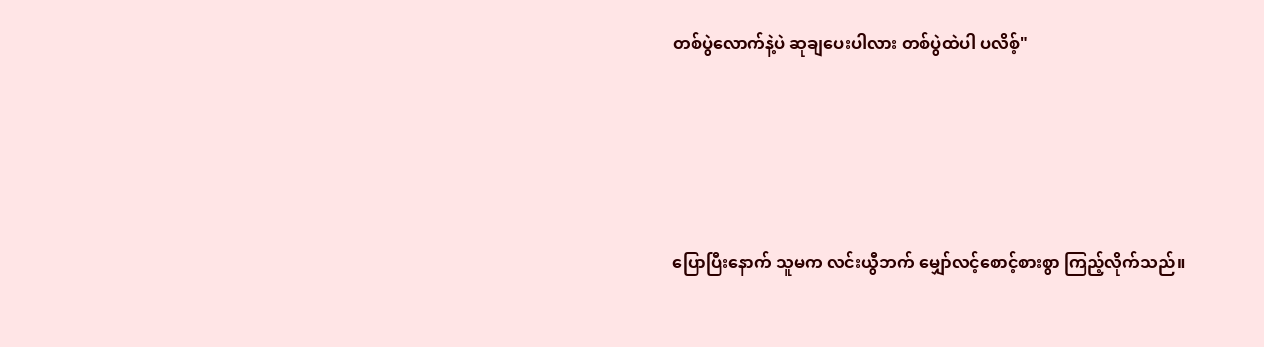တစ်ပွဲလောက်နဲ့ပဲ ဆုချပေးပါလား တစ်ပွဲထဲပါ ပလိစ့်"





ပြောပြီးနောက် သူမက လင်းယွီဘက် မျှော်လင့်စောင့်စားစွာ ကြည့်လိုက်သည်။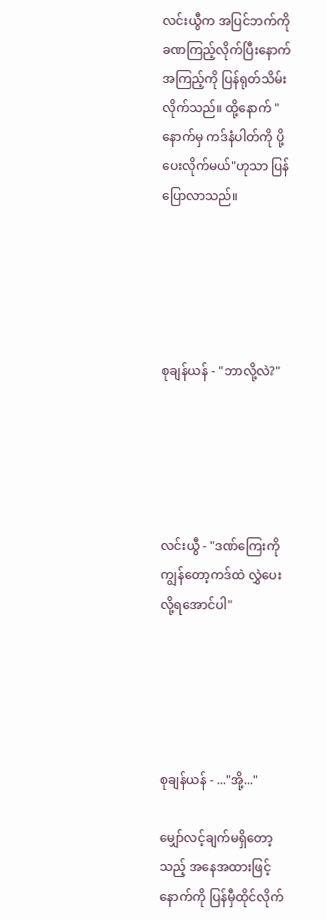လင်းယွီက အပြင်ဘက်ကို ခဏကြည့်လိုက်ပြီးနောက် အကြည့်ကို ပြန်ရုတ်သိမ်းလိုက်သည်။ ထို့နောက် "နောက်မှ ကဒ်နံပါတ်ကို ပို့ပေးလိုက်မယ်"ဟုသာ ပြန်ပြောလာသည်။





စုချန်ယန် - "ဘာလို့လဲ?"





လင်းယွီ - "ဒဏ်ကြေးကို ကျွန်တော့ကဒ်ထဲ လွှဲပေးလို့ရအောင်ပါ"





စုချန်ယန် - ..."အို့..."

မျှော်လင့်ချက်မရှိတော့သည့် အနေအထားဖြင့် နောက်ကို ပြန်မှီထိုင်လိုက်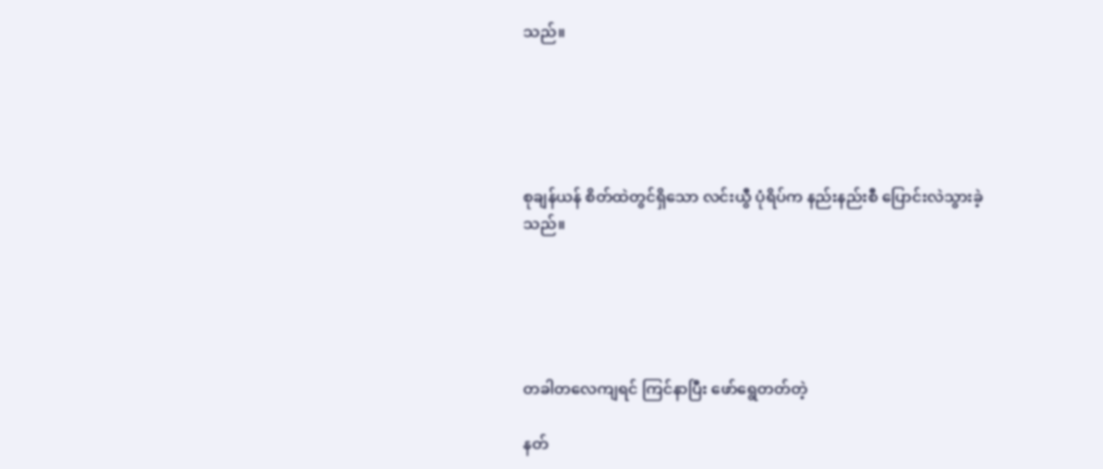သည်။





စုချန်ယန် စိတ်ထဲတွင်ရှိသော လင်းယွီ ပုံရိပ်က နည်းနည်းစီ ပြောင်းလဲသွားခဲ့သည်။





တခါတလေကျရင် ကြင်နာပြီး ဖော်ရွေတတ်တဲ့

နတ်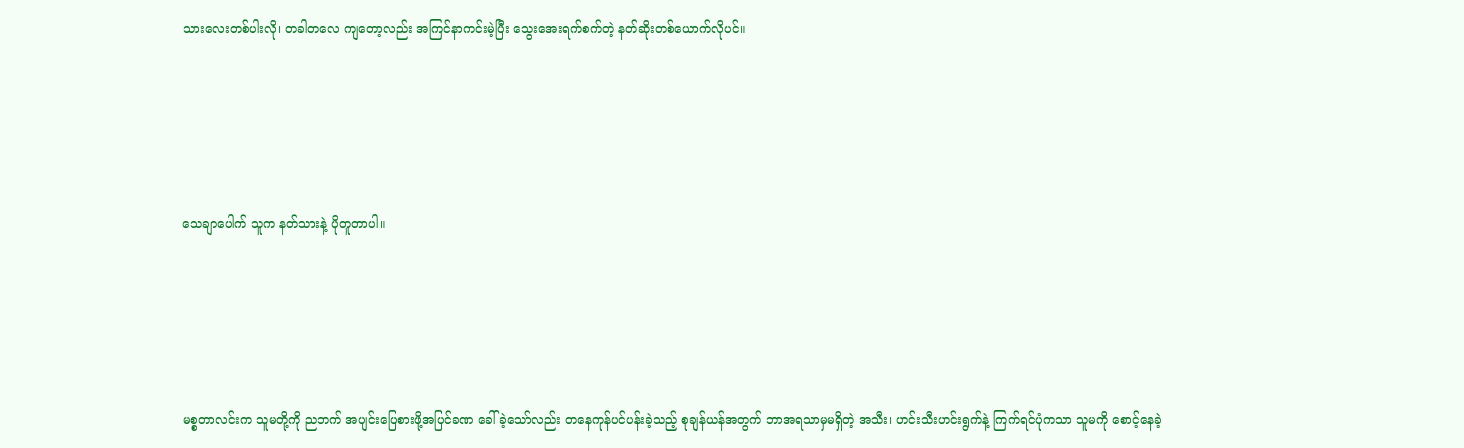သားလေးတစ်ပါးလို၊ တခါတလေ ကျတော့လည်း အကြင်နာကင်းမဲ့ပြီး သွေးအေးရက်စက်တဲ့ နတ်ဆိုးတစ်ယောက်လိုပင်။





သေချာပေါက် သူက နတ်သားနဲ့ ပိုတူတာပါ။





မစ္စတာလင်းက သူမတို့ကို ညဘက် အပျင်းပြေစားဖို့အပြင်ခဏ ခေါ်ခဲ့သော်လည်း တနေကုန်ပင်ပန်းခဲ့သည့် စုချန်ယန်အတွက် ဘာအရသာမှမရှိတဲ့ အသီး၊ ဟင်းသီးဟင်းရွက်နဲ့ ကြက်ရင်ပုံကသာ သူမကို စောင့်နေခဲ့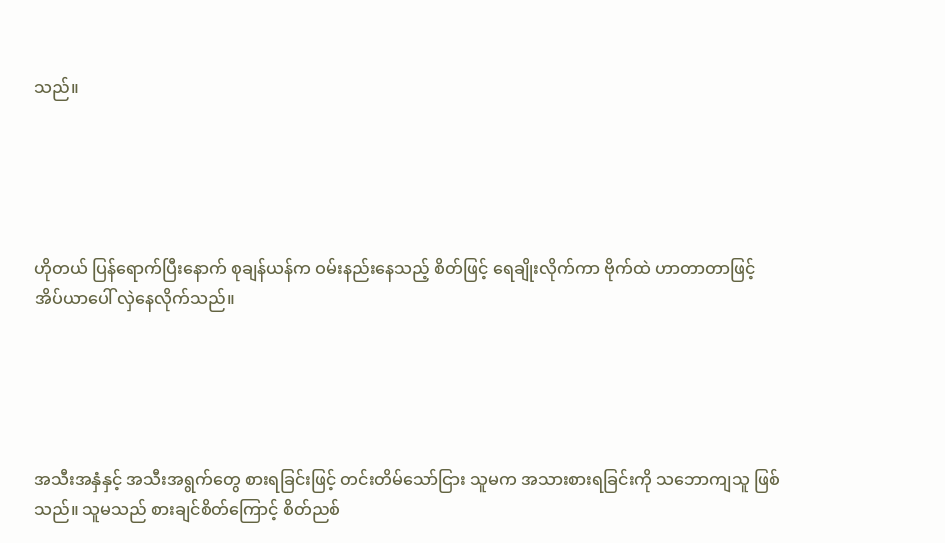သည်။





ဟိုတယ် ပြန်ရောက်ပြီးနောက် စုချန်ယန်က ဝမ်းနည်းနေသည့် စိတ်ဖြင့် ရေချိုးလိုက်ကာ ဗိုက်ထဲ ဟာတာတာဖြင့် အိပ်ယာပေါ် လှဲနေလိုက်သည်။





အသီးအနှံနှင့် အသီးအရွက်တွေ စားရခြင်းဖြင့် တင်းတိမ်သော်ငြား သူမက အသားစားရခြင်းကို သဘောကျသူ ဖြစ်သည်။ သူမသည် စားချင်စိတ်ကြောင့် စိတ်ညစ်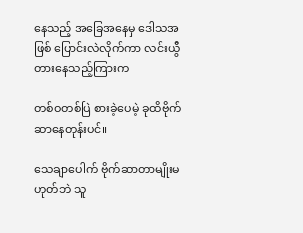နေသည့် အခြေအနေမှ ဒေါသအဖြစ် ပြောင်းလဲလိုက်ကာ လင်းယွီ တားနေသည့်ကြားက

တစ်ဝတစ်ပြဲ စားခဲ့ပေမဲ့ ခုထိဗိုက်ဆာနေတုန်းပင်။

သေချာပေါက် ဗိုက်ဆာတာမျိုးမဟုတ်ဘဲ သူ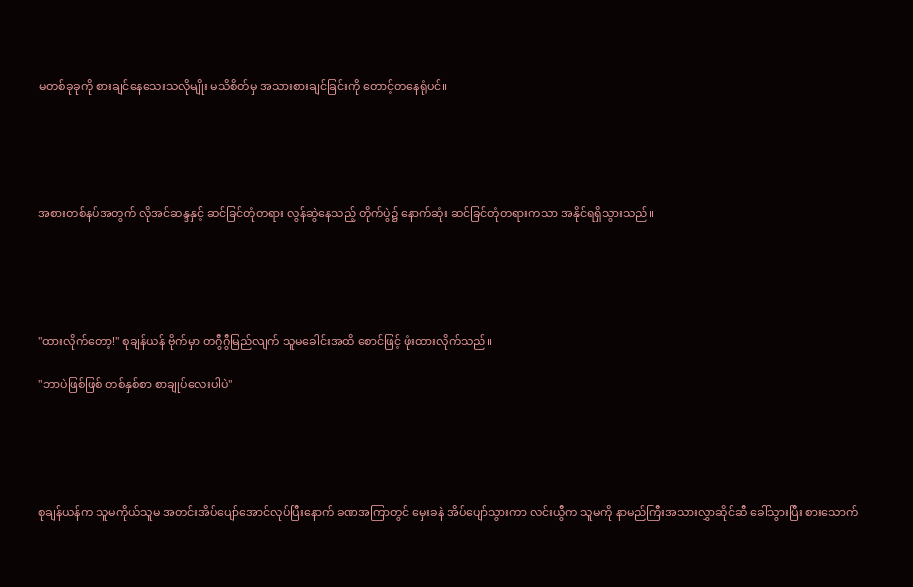မတစ်ခုခုကို စားချင်နေသေးသလိုမျိုး မသိစိတ်မှ အသားစားချင်ခြင်းကို တောင့်တနေရုံပင်။





အစားတစ်နပ်အတွက် လိုအင်ဆန္ဒနှင့် ဆင်ခြင်တုံတရား လွန်ဆွဲနေသည့် တိုက်ပွဲ၌ နောက်ဆုံး ဆင်ခြင်တုံတရားကသာ အနိုင်ရရှိသွားသည်။





"ထားလိုက်တော့!" စုချန်ယန် ဗိုက်မှာ တဂွီဂွီမြည်လျက် သူမခေါင်းအထိ စောင်ဖြင့် ဖုံးထားလိုက်သည်။

"ဘာပဲဖြစ်ဖြစ် တစ်နှစ်စာ စာချုပ်လေးပါပဲ"





စုချန်ယန်က သူမကိုယ်သူမ အတင်းအိပ်ပျော်အောင်လုပ်ပြီးနောက် ခဏအကြာတွင် မှေးခနဲ အိပ်ပျော်သွားကာ လင်းယွီက သူမကို နာမည်ကြီးအသားလွှာဆိုင်ဆီ ခေါ်သွားပြီး စားသောက်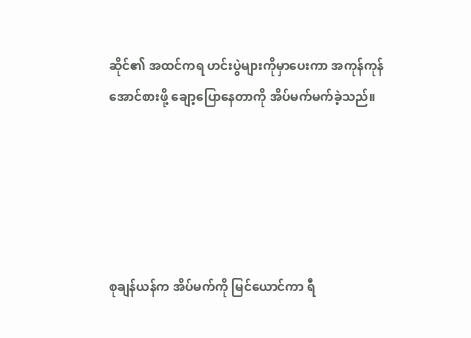ဆိုင်၏ အထင်ကရ ဟင်းပွဲများကိုမှာပေးကာ အကုန်ကုန်အောင်စားဖို့ ချော့ပြောနေတာကို အိပ်မက်မက်ခဲ့သည်။





စုချန်ယန်က အိပ်မက်ကို မြင်ယောင်ကာ ရီ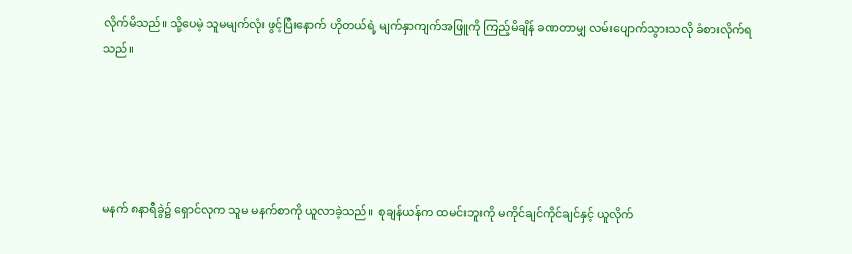လိုက်မိသည်။ သို့ပေမဲ့ သူမမျက်လုံး ဖွင့်ပြီးနောက် ဟိုတယ်ရဲ့ မျက်နှာကျက်အဖြူကို ကြည့်မိချိန် ခဏတာမျှ လမ်းပျောက်သွားသလို ခံစားလိုက်ရသည်။





မနက် ၈နာရီခွဲ၌ ရှောင်လုက သူမ မနက်စာကို ယူလာခဲ့သည်။  စုချန်ယန်က ထမင်းဘူးကို မကိုင်ချင်ကိုင်ချင်နှင့် ယူလိုက်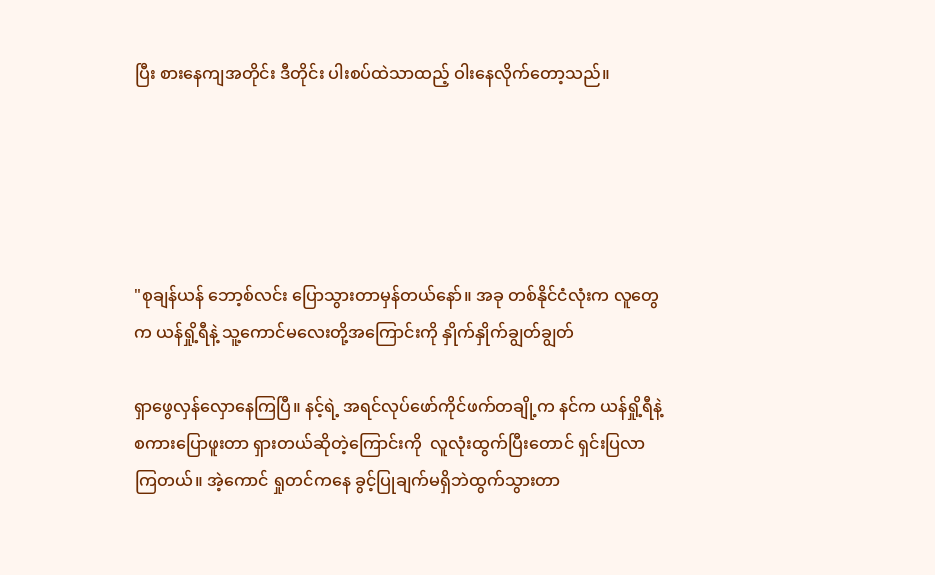ပြီး စားနေကျအတိုင်း ဒီတိုင်း ပါးစပ်ထဲသာထည့် ဝါးနေလိုက်တော့သည်။





"စုချန်ယန် ဘော့စ်လင်း ပြောသွားတာမှန်တယ်နော်။ အခု တစ်နိုင်ငံလုံးက လူတွေက ယန်ရှို့ရီနဲ့ သူ့ကောင်မလေးတို့အကြောင်းကို နှိုက်နှိုက်ချွတ်ချွတ်

ရှာဖွေလှန်လှောနေကြပြီ။ နင့်ရဲ့ အရင်လုပ်ဖော်ကိုင်ဖက်တချို့က နင်က ယန်ရှို့ရီနဲ့ စကားပြောဖူးတာ ရှားတယ်ဆိုတဲ့ကြောင်းကို  လူလုံးထွက်ပြီးတောင် ရှင်းပြလာကြတယ်။ အဲ့ကောင် ရှုတင်ကနေ ခွင့်ပြုချက်မရှိဘဲထွက်သွားတာ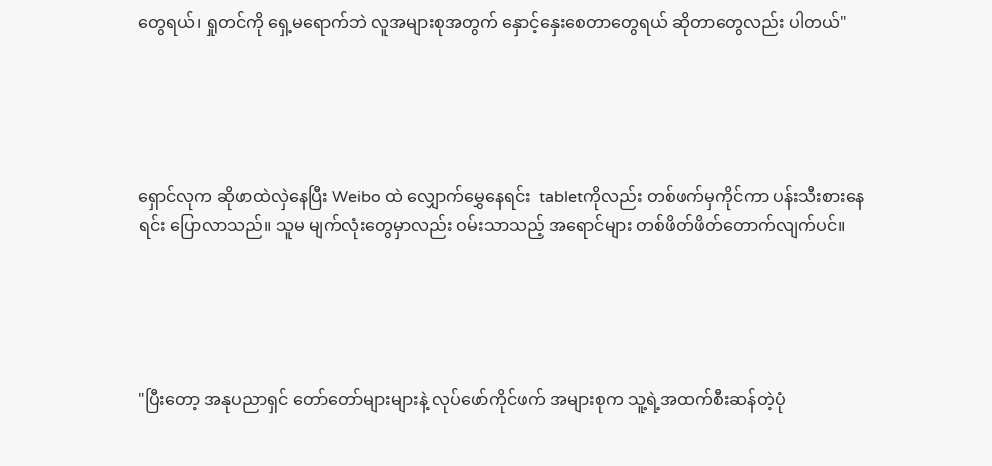တွေရယ်၊ ရှုတင်ကို ရှေ့မရောက်ဘဲ လူအများစုအတွက် နှောင့်နှေးစေတာတွေရယ် ဆိုတာတွေလည်း ပါတယ်"





ရှောင်လုက ဆိုဖာထဲ‌လှဲနေပြီး Weibo ထဲ လျှောက်မွှေနေရင်း  tabletကိုလည်း တစ်ဖက်မှကိုင်ကာ ပန်းသီးစားနေရင်း ပြောလာသည်။ သူမ မျက်လုံးတွေမှာလည်း ဝမ်းသာသည့် အရောင်များ တစ်ဖိတ်ဖိတ်တောက်လျက်ပင်။





"ပြီးတော့ အနုပညာရှင် တော်တော်များများနဲ့ လုပ်ဖော်ကိုင်ဖက် အများစုက သူ့ရဲ့အထက်စီးဆန်တဲ့ပုံ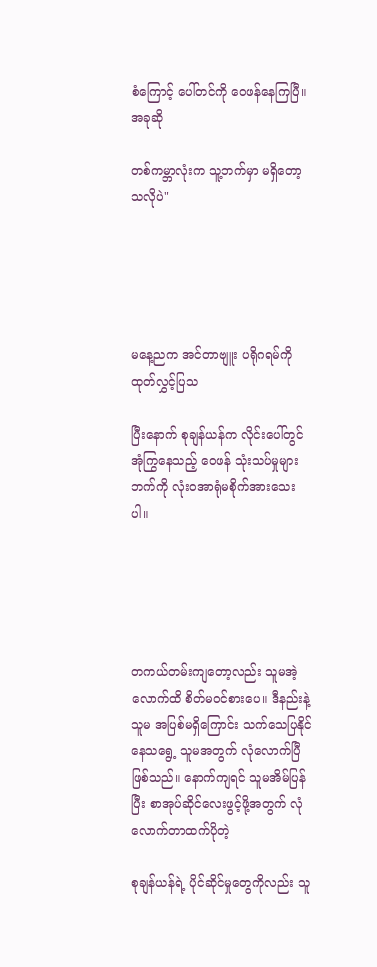စံကြောင့် ပေါ်တင်ကို ဝေဖန်နေကြပြီ။ အခုဆို

တစ်ကမ္ဘာလုံးက သူ့ဘက်မှာ မရှိတော့သလိုပဲ"





မနေ့ညက အင်တာဗျူး ပရိုဂရမ်ကို ထုတ်လွှင့်ပြသ

ပြီးနောက် စုချန်ယန်က လိုင်းပေါ်တွင် အုံကြွနေသည့် ဝေဖန် သုံးသပ်မှုများဘက်ကို လုံးဝအာရုံမစိုက်အားသေးပါ။





တကယ်တမ်းကျတော့လည်း သူမအဲ့လောက်ထိ စိတ်မဝင်စားပေ။ ဒီနည်းနဲ့ သူမ အပြစ်မရှိကြောင်း သက်သေပြနိုင်နေသရွေ့ သူမအတွက် လုံလောက်‌ပြီဖြစ်သည်။ နောက်ကျရင် သူမအိမ်ပြန်ပြီး စာအုပ်ဆိုင်လေးဖွင့်ဖို့အတွက် လုံလောက်တာထက်ပိုတဲ့

စုချန်ယန်ရဲ့ ပိုင်ဆိုင်မှုတွေကိုလည်း သူ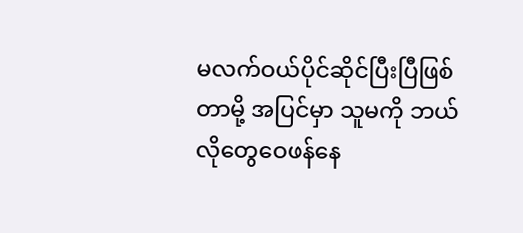မလက်ဝယ်ပိုင်ဆိုင်ပြီးပြီဖြစ်တာမို့ အပြင်မှာ သူမကို ဘယ်လိုတွေဝေဖန်နေ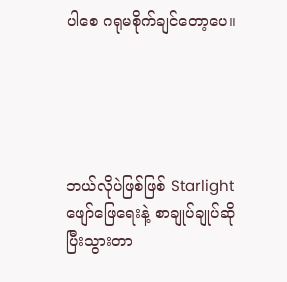ပါစေ ဂရုမစိုက်ချင်တော့ပေ။





ဘယ်လိုပဲဖြစ်ဖြစ် Starlight ဖျော်ဖြေရေးနဲ့ စာချုပ်ချုပ်ဆိုပြီးသွားတာ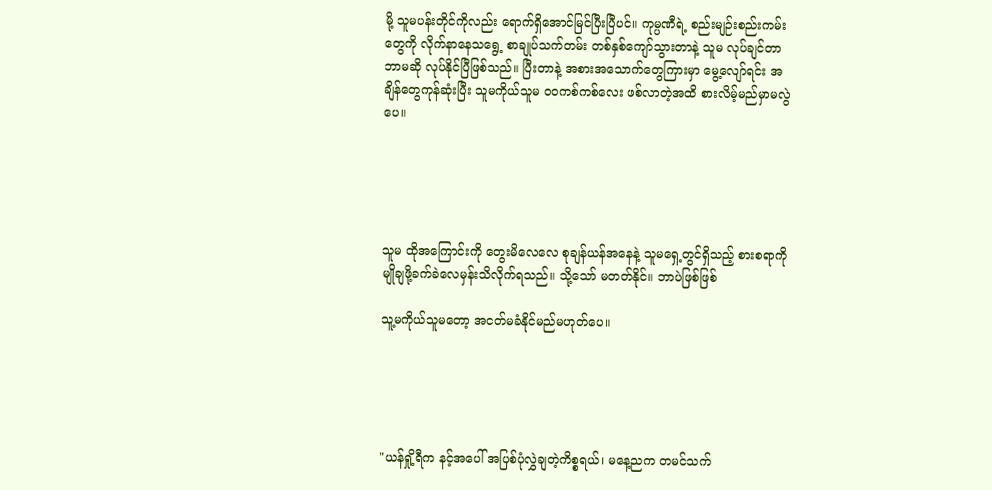မို့ သူမပန်းတိုင်ကိုလည်း ရောက်ရှိအောင်မြင်ပြီးပြီပင်။ ကုမ္ပဏီရဲ့ စည်းမျဉ်းစည်းကမ်းတွေကို လိုက်နာနေသရွေ့ စာချုပ်သက်တမ်း တစ်နှစ်ကျော်သွားတာနဲ့ သူမ လုပ်ချင်တာဘာမဆို လုပ်နိုင်ပြီဖြစ်သည်။ ပြီးတာနဲ့ အစားအသောက်တွေကြားမှာ မွေ့လျော်ရင်း အချိန်တွေကုန်ဆုံးပြီး သူမကိုယ်သူမ ဝဝကစ်ကစ်လေး ဖစ်လာတဲ့အထိ စားလိမ့်မည်မှာမလွဲပေ။





သူမ ထိုအကြောင်းကို တွေးမိလေလေ စုချန်ယန်အနေနဲ့ သူမရှေ့တွင်ရှိသည့် စားစရာကို မျိုချဖို့ခက်ခဲလေမှန်းသိလိုက်ရသည်။ သို့သော် မတတ်နိုင်။ ဘာပဲဖြစ်ဖြစ်

သူ့မကိုယ်သူမတော့ အငတ်မခံနိုင်မည်မဟုတ်ပေ။





"ယန်ရှို့ရီက နင့်အပေါ် အပြစ်ပုံလွှဲချတဲ့ကိစ္စရယ်၊ မနေ့ညက တမင်သက်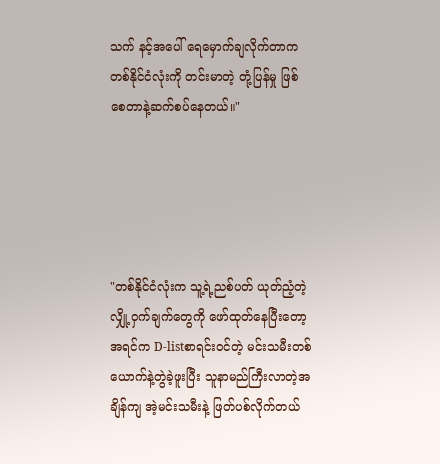သက် နင့်အပေါ် ရေမှောက်ချလိုက်တာက တစ်နိုင်ငံလုံးကို တင်းမာတဲ့ တုံ့ပြန်မှု ဖြစ်စေတာနဲ့ဆက်စပ်နေတယ်။"





"တစ်နိုင်ငံလုံးက သူ့ရဲ့ညစ်ပတ် ယုတ်ညံ့တဲ့လျှို့ဝှက်ချက်တွေကို ဖော်ထုတ်နေပြီးတော့ အရင်က D-listစာရင်းဝင်တဲ့ မင်းသမီးတစ်ယောက်နဲ့တွဲခဲ့ဖူးပြီး သူနာမည်ကြီးလာတဲ့အချိန်ကျ အဲ့မင်းသမီးနဲ့ ဖြတ်ပစ်လိုက်တယ်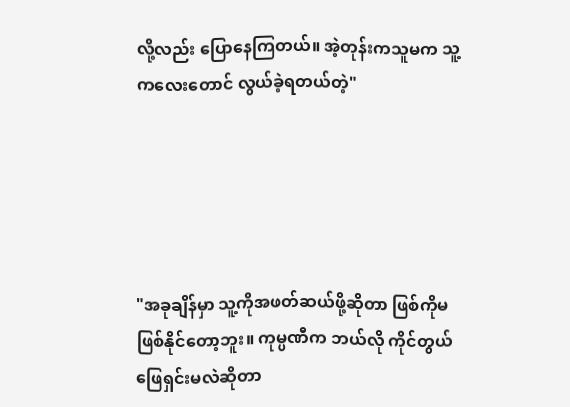လို့လည်း ပြောနေကြတယ်။ အဲ့တုန်းကသူမက သူ့ကလေးတောင် လွယ်ခဲ့ရတယ်တဲ့"





"အခုချိန်မှာ သူ့ကိုအဖတ်ဆယ်ဖို့ဆိုတာ ဖြစ်ကိုမဖြစ်နိုင်တော့ဘူး။ ကုမ္ပဏီက ဘယ်လို ကိုင်တွယ်ဖြေရှင်းမလဲဆိုတာ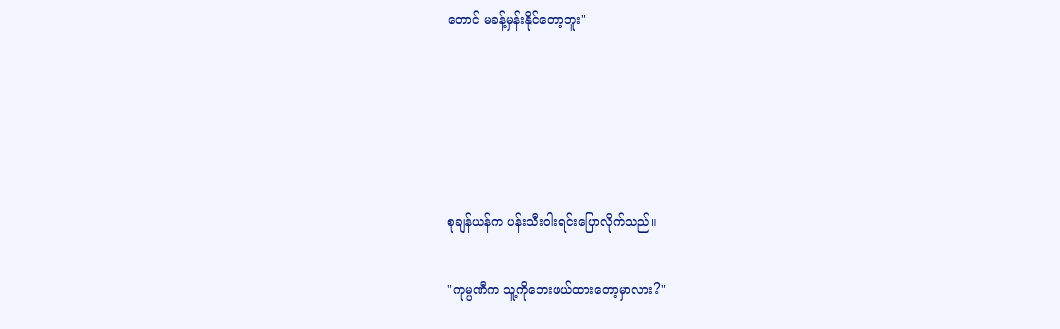တောင် မခန့်မှန်းနိုင်တော့ဘူး"





စုချန်ယန်က ပန်းသီးဝါးရင်းပြောလိုက်သည်။

"ကုမ္ပဏီက သူ့ကိုဘေးဖယ်ထားတော့မှာလား?"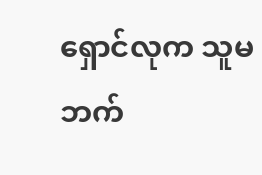ရှောင်လုက သူမဘက်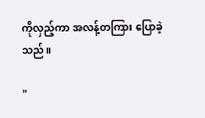ကိုလှည့်ကာ အလန့်တကြား ပြောခဲ့သည်။

"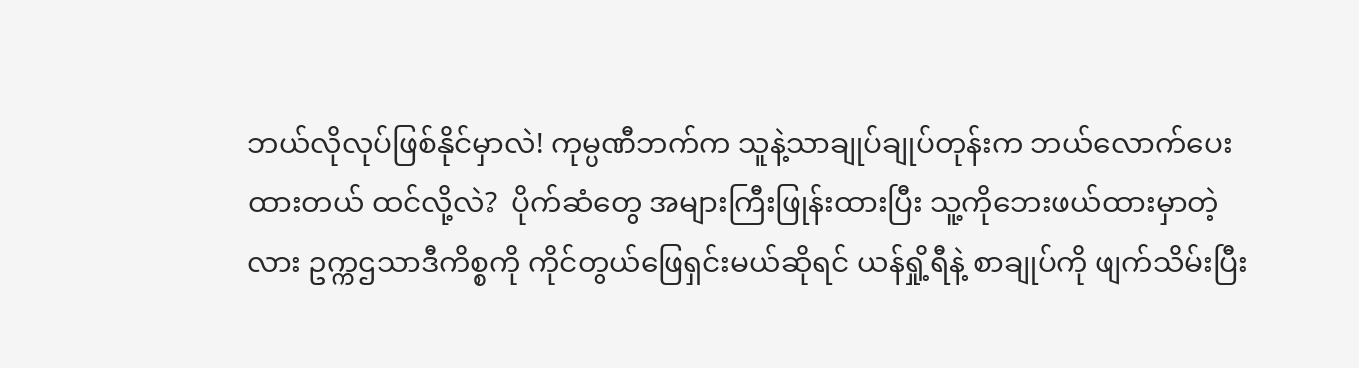ဘယ်လိုလုပ်ဖြစ်နိုင်မှာလဲ! ကုမ္ပဏီဘက်က သူနဲ့သာချုပ်ချုပ်တုန်းက ဘယ်လောက်ပေးထားတယ် ထင်လို့လဲ?  ပိုက်ဆံတွေ အများကြီးဖြုန်းထားပြီး သူ့ကိုဘေးဖယ်ထားမှာတဲ့လား ဥက္ကဌသာဒီကိစ္စကို ကိုင်တွယ်ဖြေရှင်းမယ်ဆိုရင် ယန်ရှို့ရီနဲ့ စာချုပ်ကို ဖျက်သိမ်းပြီး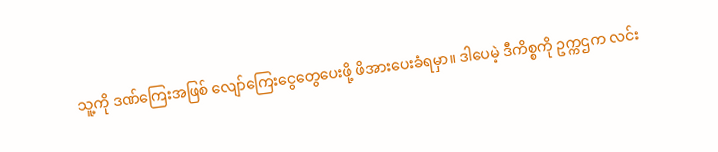သူ့ကို ဒဏ်ကြေးအဖြစ် လျော်ကြေးငွေတွေပေးဖို့ ဖိအားပေးခံရမှာ။ ဒါပေမဲ့ ဒီကိစ္စကို ဥက္ကဌက လင်း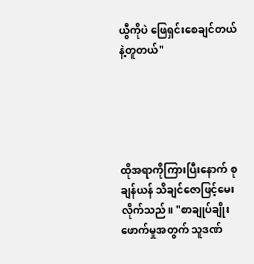ယွီကိုပဲ ဖြေရှင်းစေချင်တယ်နဲ့တူတယ်"





ထိုအရာကိုကြားပြီးနောက် စုချန်ယန် သိချင်ဇောဖြင့်မေးလိုက်သည်။ "စာချုပ်ချိုးဖောက်မှုအတွက် သူဒဏ်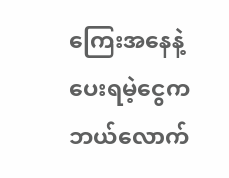ကြေးအနေနဲ့ ပေးရမဲ့ငွေက ဘယ်လောက်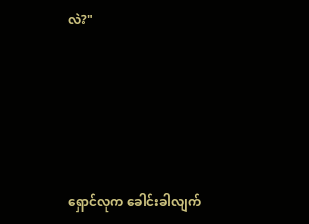လဲ?"





ရှောင်လုက ခေါင်းခါလျက်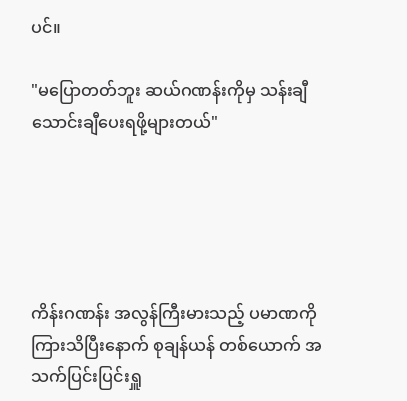ပင်။

"မပြောတတ်ဘူး ဆယ်ဂဏန်းကိုမှ သန်းချီ သောင်းချီပေးရဖို့များတယ်"





ကိန်းဂဏန်း အလွန်ကြီးမားသည့် ပမာဏကို ကြားသိပြီးနောက် စုချန်ယန် တစ်ယောက် အသက်ပြင်းပြင်းရှူ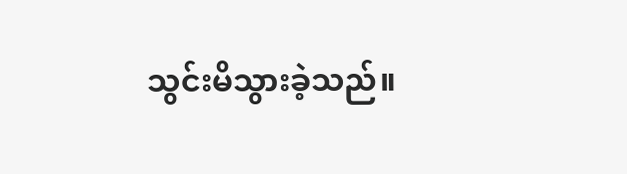သွင်းမိသွားခဲ့သည်။